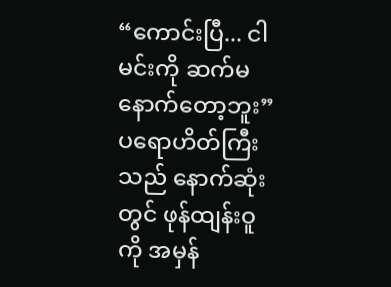“ကောင်းပြီ... ငါ မင်းကို ဆက်မနောက်တော့ဘူး”
ပရောဟိတ်ကြီးသည် နောက်ဆုံးတွင် ဖုန်ထျန်းဝူကို အမှန်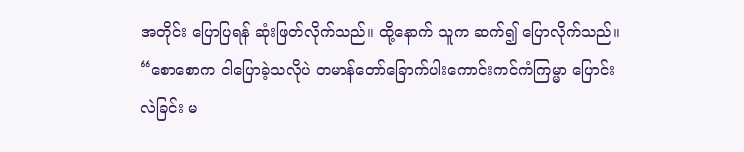အတိုင်း ပြောပြရန် ဆုံးဖြတ်လိုက်သည်။ ထို့နောက် သူက ဆက်၍ ပြောလိုက်သည်။
“စောစောက ငါပြောခဲ့သလိုပဲ တမာန်တော်ခြောက်ပါးကောင်းကင်ကံကြမ္မာ ပြောင်းလဲခြင်း မ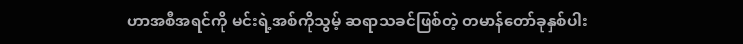ဟာအစီအရင်ကို မင်းရဲ့အစ်ကိုသွမ့် ဆရာသခင်ဖြစ်တဲ့ တမာန်တော်ခုနှစ်ပါး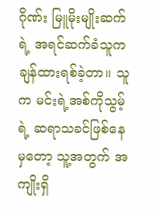ဂိုဏ်း မြူမိုးမျိုးဆက်ရဲ့ အရင်ဆက်ခံသူက ချန်ထားရစ်ခဲ့တာ။ သူက မင်းရဲ့အစ်ကိုသွမ့်ရဲ့ ဆရာသခင်ဖြစ်နေမှတော့ သူ့အတွက် အကျိုးရှိ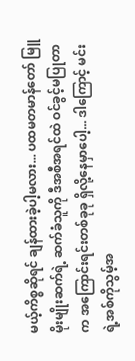မယ့်ကိစ္စဆိုရင် ချန်ထားခဲ့ပါ့မလား... ပထမတမာန်တော် မြူမိုးမျိုးဆက်ရဲ့ ဆက်ခံသူကို ဒီအစီအရင်ထဲ ဝင်ခွင့်မပြုတာက အကြောင်းရင်းတစ်ခုခု ရှိလို့နေမှာပေါ့... ဒါကြောင့် မင်းရဲ့အစ်ကိုသွမ့်အ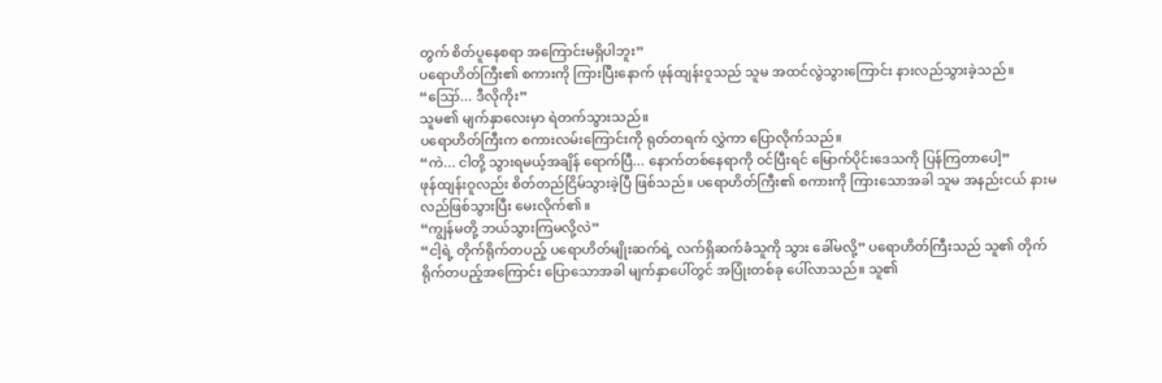တွက် စိတ်ပူနေစရာ အကြောင်းမရှိပါဘူး”
ပရောဟိတ်ကြီး၏ စကားကို ကြားပြီးနောက် ဖုန်ထျန်းဝူသည် သူမ အထင်လွဲသွားကြောင်း နားလည်သွားခဲ့သည်။
“ဪ... ဒီလိုကိုး”
သူမ၏ မျက်နှာလေးမှာ ရဲတက်သွားသည်။
ပရောဟိတ်ကြီးက စကားလမ်းကြောင်းကို ရုတ်တရက် လွှဲကာ ပြောလိုက်သည်။
“ကဲ... ငါတို့ သွားရမယ့်အချိန် ရောက်ပြီ... နောက်တစ်နေရာကို ဝင်ပြီးရင် မြောက်ပိုင်းဒေသကို ပြန်ကြတာပေါ့”
ဖုန်ထျန်းဝူလည်း စိတ်တည်ငြိမ်သွားခဲ့ပြီ ဖြစ်သည်။ ပရောဟိတ်ကြီး၏ စကားကို ကြားသောအခါ သူမ အနည်းငယ် နားမလည်ဖြစ်သွားပြီး မေးလိုက်၏။
“ကျွန်မတို့ ဘယ်သွားကြမလို့လဲ”
“ငါ့ရဲ့ တိုက်ရိုက်တပည့် ပရောဟိတ်မျိုးဆက်ရဲ့ လက်ရှိဆက်ခံသူကို သွား ခေါ်မလို့” ပရောဟိတ်ကြီးသည် သူ၏ တိုက်ရိုက်တပည့်အကြောင်း ပြောသောအခါ မျက်နှာပေါ်တွင် အပြုံးတစ်ခု ပေါ်လာသည်။ သူ၏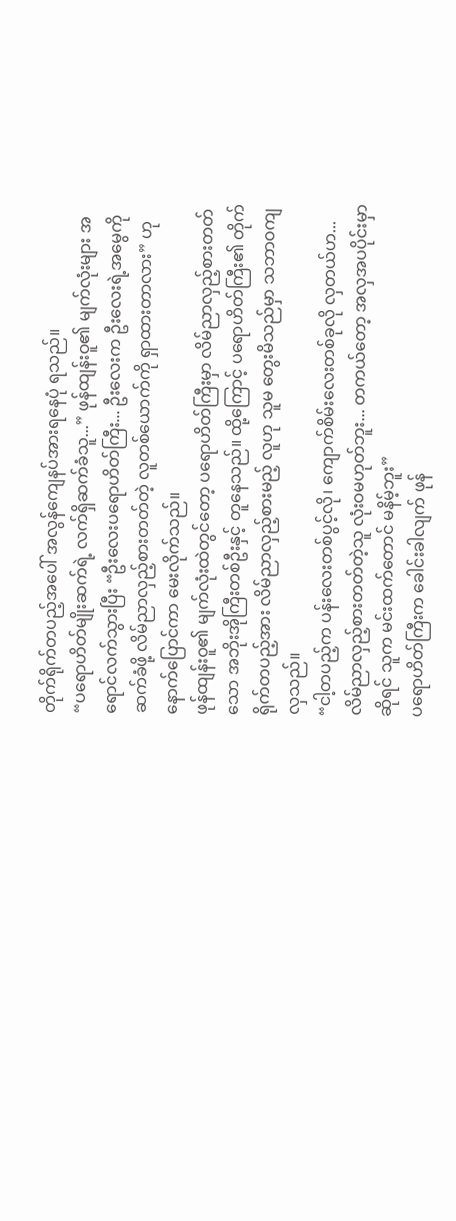တိုက်ရိုက်တပည့်အပေါ် အလွန်ကျေနပ်အားရနေပုံ ရသည်။
“ပရောဟိတ်မျိုးဆက်ရဲ့ လက်ရှိဆက်ခံသူ...” ဖုန်ထျန်းဝူ၏ မျက်လုံးများ အရောင်လက်သွားပြီး “ဦးလေးပရောဟိတ်ကြီး... ဦးလေးက ဦးလေးရဲ့အမွေကို ဆက်ခံဖို့ လိမ်ညာလှည့်စားတတ်တဲ့ လူတစ်ယောက်ကို ရှာထားတာလား” ဟု နောက်ပြောင်ကာ မေးလိုက်သည်။
ဖုန်ထျန်းဝူ၏ မျက်လုံးထဲတွင်တော့ ပရောဟိတ်ကြီးမှာ လိမ်ညာလှည့်စားတတ်သော အဘိုးအိုကြီးတစ်ဦးနှင့် တူနေသည်။ ထို့ကြောင့် ပရောဟိတ်ကြီး၏ တိုက်ရိုက်တပည့်အား လိမ်ညာလှည့်စားမည့် လူဟု သူမ တွေးမိသည်မှာ သဘာဝကျလှသည်။
“ငါ့တပည့်က ပန်းလေးတစ်ပွင့်လို၊ ကျောက်စိမ်းလေးတစ်ခုလို လှတယ်ဟ... လိမ်ညာလှည့်စားတတ်တဲ့သူ လုံးဝမဟုတ်ဘူး... တကယ်တော့ အလှအပပိုင်းမှာဆိုရင် သူက မင်းထက်တောင် မနိမ့်ဘူး”
ပရောဟိတ်ကြီးက ခေါင်းခါလျက် ဖုန်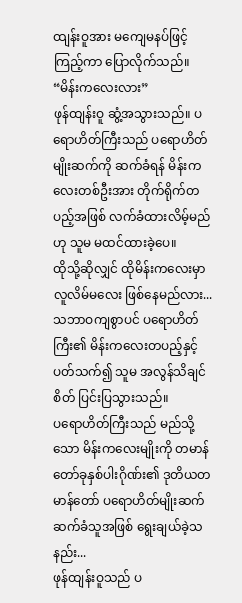ထျန်းဝူအား မကျေမနပ်ဖြင့် ကြည့်ကာ ပြောလိုက်သည်။
“မိန်းကလေးလား”
ဖုန်ထျန်းဝူ ဆွံ့အသွားသည်။ ပရောဟိတ်ကြီးသည် ပရောဟိတ်မျိုးဆက်ကို ဆက်ခံရန် မိန်းကလေးတစ်ဦးအား တိုက်ရိုက်တပည့်အဖြစ် လက်ခံထားလိမ့်မည်ဟု သူမ မထင်ထားခဲ့ပေ။
ထိုသို့ဆိုလျှင် ထိုမိန်းကလေးမှာ လူလိမ်မလေး ဖြစ်နေမည်လား...
သဘာဝကျစွာပင် ပရောဟိတ်ကြီး၏ မိန်းကလေးတပည့်နှင့် ပတ်သက်၍ သူမ အလွန်သိချင်စိတ် ပြင်းပြသွားသည်။
ပရောဟိတ်ကြီးသည် မည်သို့သော မိန်းကလေးမျိုးကို တမာန်တော်ခုနှစ်ပါးဂိုဏ်း၏ ဒုတိယတမာန်တော် ပရောဟိတ်မျိုးဆက် ဆက်ခံသူအဖြစ် ရွေးချယ်ခဲ့သနည်း...
ဖုန်ထျန်းဝူသည် ပ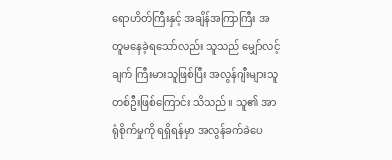ရောဟိတ်ကြီးနှင့် အချိန်အကြာကြီး အတူမနေခဲ့ရသော်လည်း သူသည် မျှော်လင့်ချက် ကြီးမားသူဖြစ်ပြီး အလွန်ဂျီးများသူ တစ်ဦးဖြစ်ကြောင်း သိသည်။ သူ၏ အာရုံစိုက်မှုကို ရရှိရန်မှာ အလွန်ခက်ခဲပေ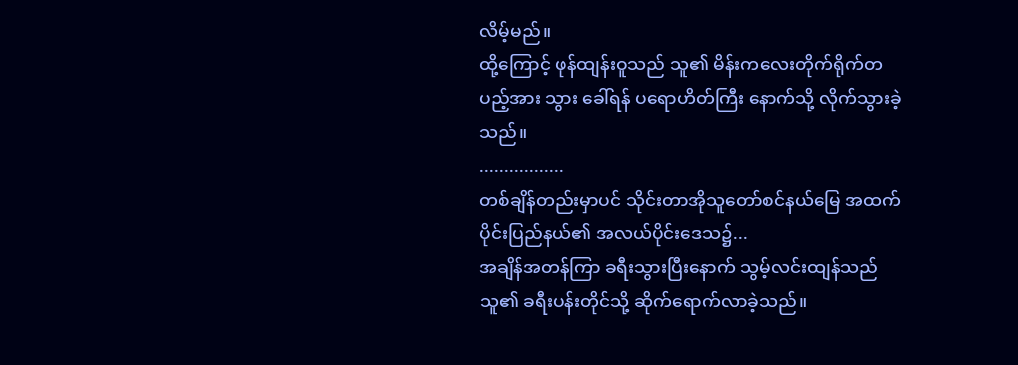လိမ့်မည်။
ထို့ကြောင့် ဖုန်ထျန်းဝူသည် သူ၏ မိန်းကလေးတိုက်ရိုက်တပည့်အား သွား ခေါ်ရန် ပရောဟိတ်ကြီး နောက်သို့ လိုက်သွားခဲ့သည်။
.................
တစ်ချိန်တည်းမှာပင် သိုင်းတာအိုသူတော်စင်နယ်မြေ အထက်ပိုင်းပြည်နယ်၏ အလယ်ပိုင်းဒေသ၌...
အချိန်အတန်ကြာ ခရီးသွားပြီးနောက် သွမ့်လင်းထျန်သည် သူ၏ ခရီးပန်းတိုင်သို့ ဆိုက်ရောက်လာခဲ့သည်။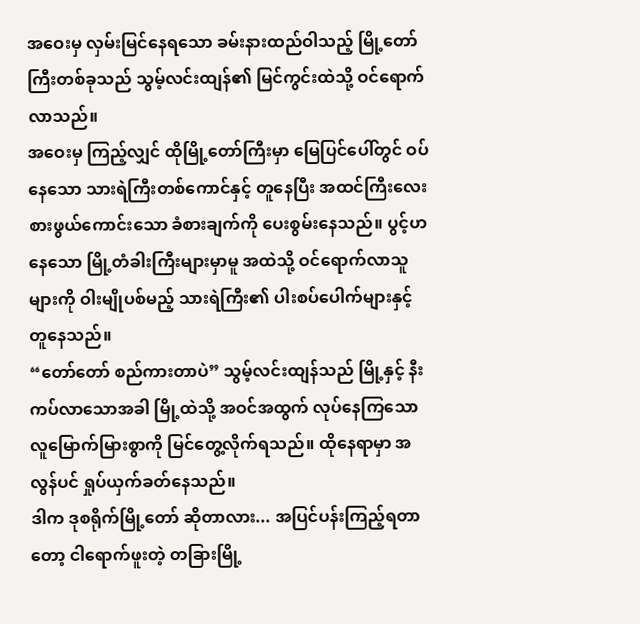အဝေးမှ လှမ်းမြင်နေရသော ခမ်းနားထည်ဝါသည့် မြို့တော်ကြီးတစ်ခုသည် သွမ့်လင်းထျန်၏ မြင်ကွင်းထဲသို့ ဝင်ရောက်လာသည်။
အဝေးမှ ကြည့်လျှင် ထိုမြို့တော်ကြီးမှာ မြေပြင်ပေါ်တွင် ဝပ်နေသော သားရဲကြီးတစ်ကောင်နှင့် တူနေပြီး အထင်ကြီးလေးစားဖွယ်ကောင်းသော ခံစားချက်ကို ပေးစွမ်းနေသည်။ ပွင့်ဟနေသော မြို့တံခါးကြီးများမှာမူ အထဲသို့ ဝင်ရောက်လာသူများကို ဝါးမျိုပစ်မည့် သားရဲကြီး၏ ပါးစပ်ပေါက်များနှင့် တူနေသည်။
“တော်တော် စည်ကားတာပဲ” သွမ့်လင်းထျန်သည် မြို့နှင့် နီးကပ်လာသောအခါ မြို့ထဲသို့ အဝင်အထွက် လုပ်နေကြသော လူမြောက်မြားစွာကို မြင်တွေ့လိုက်ရသည်။ ထိုနေရာမှာ အလွန်ပင် ရှုပ်ယှက်ခတ်နေသည်။
ဒါက ဒုစရိုက်မြို့တော် ဆိုတာလား... အပြင်ပန်းကြည့်ရတာတော့ ငါရောက်ဖူးတဲ့ တခြားမြို့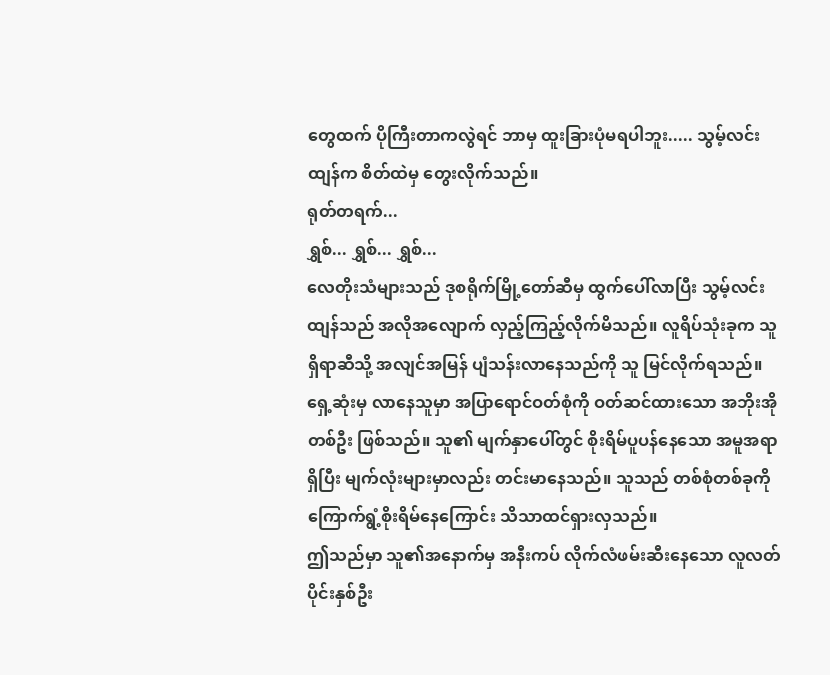တွေထက် ပိုကြီးတာကလွဲရင် ဘာမှ ထူးခြားပုံမရပါဘူး..... သွမ့်လင်းထျန်က စိတ်ထဲမှ တွေးလိုက်သည်။
ရုတ်တရက်...
ရွှစ်... ရွှစ်... ရွှစ်...
လေတိုးသံများသည် ဒုစရိုက်မြို့တော်ဆီမှ ထွက်ပေါ်လာပြီး သွမ့်လင်းထျန်သည် အလိုအလျောက် လှည့်ကြည့်လိုက်မိသည်။ လူရိပ်သုံးခုက သူရှိရာဆီသို့ အလျင်အမြန် ပျံသန်းလာနေသည်ကို သူ မြင်လိုက်ရသည်။
ရှေ့ဆုံးမှ လာနေသူမှာ အပြာရောင်ဝတ်စုံကို ဝတ်ဆင်ထားသော အဘိုးအိုတစ်ဦး ဖြစ်သည်။ သူ၏ မျက်နှာပေါ်တွင် စိုးရိမ်ပူပန်နေသော အမူအရာရှိပြီး မျက်လုံးများမှာလည်း တင်းမာနေသည်။ သူသည် တစ်စုံတစ်ခုကို ကြောက်ရွံ့စိုးရိမ်နေကြောင်း သိသာထင်ရှားလှသည်။
ဤသည်မှာ သူ၏အနောက်မှ အနီးကပ် လိုက်လံဖမ်းဆီးနေသော လူလတ်ပိုင်းနှစ်ဦး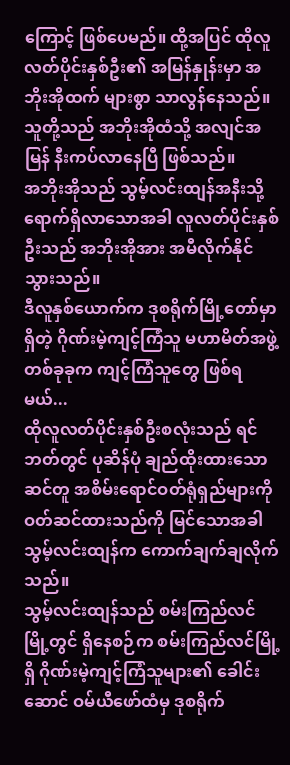ကြောင့် ဖြစ်ပေမည်။ ထို့အပြင် ထိုလူလတ်ပိုင်းနှစ်ဦး၏ အမြန်နှုန်းမှာ အဘိုးအိုထက် များစွာ သာလွန်နေသည်။ သူတို့သည် အဘိုးအိုထံသို့ အလျင်အမြန် နီးကပ်လာနေပြီ ဖြစ်သည်။
အဘိုးအိုသည် သွမ့်လင်းထျန်အနီးသို့ ရောက်ရှိလာသောအခါ လူလတ်ပိုင်းနှစ်ဦးသည် အဘိုးအိုအား အမီလိုက်နိုင်သွားသည်။
ဒီလူနှစ်ယောက်က ဒုစရိုက်မြို့တော်မှာရှိတဲ့ ဂိုဏ်းမဲ့ကျင့်ကြံသူ မဟာမိတ်အဖွဲ့တစ်ခုခုက ကျင့်ကြံသူတွေ ဖြစ်ရမယ်...
ထိုလူလတ်ပိုင်းနှစ်ဦးစလုံးသည် ရင်ဘတ်တွင် ပုဆိန်ပုံ ချည်ထိုးထားသော ဆင်တူ အစိမ်းရောင်ဝတ်ရုံရှည်များကို ဝတ်ဆင်ထားသည်ကို မြင်သောအခါ သွမ့်လင်းထျန်က ကောက်ချက်ချလိုက်သည်။
သွမ့်လင်းထျန်သည် စမ်းကြည်လင်မြို့တွင် ရှိနေစဉ်က စမ်းကြည်လင်မြို့ရှိ ဂိုဏ်းမဲ့ကျင့်ကြံသူများ၏ ခေါင်းဆောင် ဝမ်ယီဖော်ထံမှ ဒုစရိုက်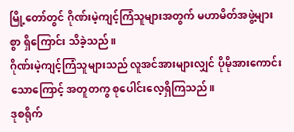မြို့တော်တွင် ဂိုဏ်းမဲ့ကျင့်ကြံသူများအတွက် မဟာမိတ်အဖွဲ့များစွာ ရှိကြောင်း သိခဲ့သည်။
ဂိုဏ်းမဲ့ကျင့်ကြံသူများသည် လူအင်အားများလျှင် ပိုမိုအားကောင်းသောကြောင့် အတူတကွ စုပေါင်းလေ့ရှိကြသည်။
ဒုစရိုက်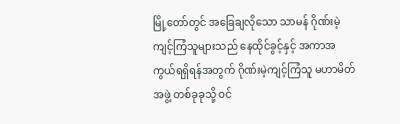မြို့တော်တွင် အခြေချလိုသော သာမန် ဂိုဏ်းမဲ့ကျင့်ကြံသူများသည် နေထိုင်ခွင့်နှင့် အကာအကွယ်ရရှိရန်အတွက် ဂိုဏ်းမဲ့ကျင့်ကြံသူ မဟာမိတ်အဖွဲ့ တစ်ခုခုသို့ ဝင်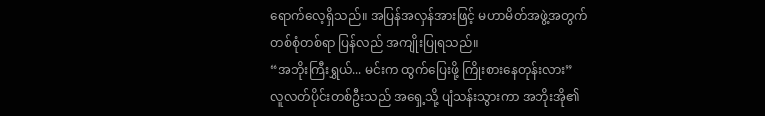ရောက်လေ့ရှိသည်။ အပြန်အလှန်အားဖြင့် မဟာမိတ်အဖွဲ့အတွက် တစ်စုံတစ်ရာ ပြန်လည် အကျိုးပြုရသည်။
“အဘိုးကြီးရွှယ်... မင်းက ထွက်ပြေးဖို့ ကြိုးစားနေတုန်းလား”
လူလတ်ပိုင်းတစ်ဦးသည် အရှေ့သို့ ပျံသန်းသွားကာ အဘိုးအို၏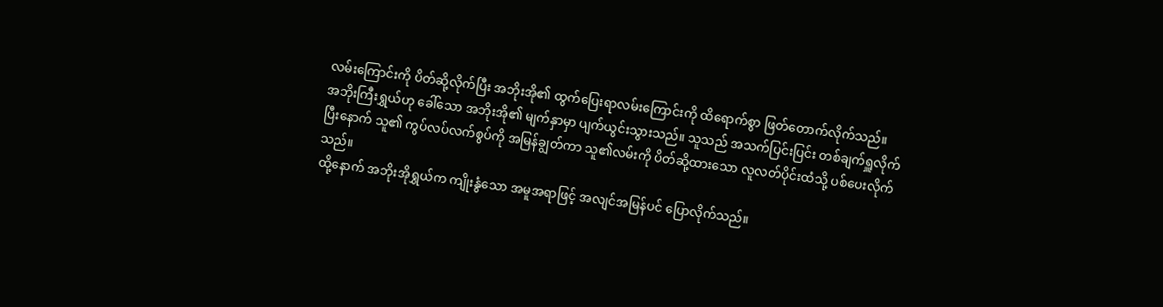လမ်းကြောင်းကို ပိတ်ဆို့လိုက်ပြီး အဘိုးအို၏ ထွက်ပြေးရာလမ်းကြောင်းကို ထိရောက်စွာ ဖြတ်တောက်လိုက်သည်။
အဘိုးကြီးရွှယ်ဟု ခေါ်သော အဘိုးအို၏ မျက်နှာမှာ ပျက်ယွင်းသွားသည်။ သူသည် အသက်ပြင်းပြင်း တစ်ချက်ရှူလိုက်ပြီးနောက် သူ၏ ကွပ်လပ်လက်စွပ်ကို အမြန်ချွတ်ကာ သူ၏လမ်းကို ပိတ်ဆို့ထားသော လူလတ်ပိုင်းထံသို့ ပစ်ပေးလိုက်သည်။
ထို့နောက် အဘိုးအိုရွှယ်က ကျိုးနွံသော အမူအရာဖြင့် အလျင်အမြန်ပင် ပြောလိုက်သည်။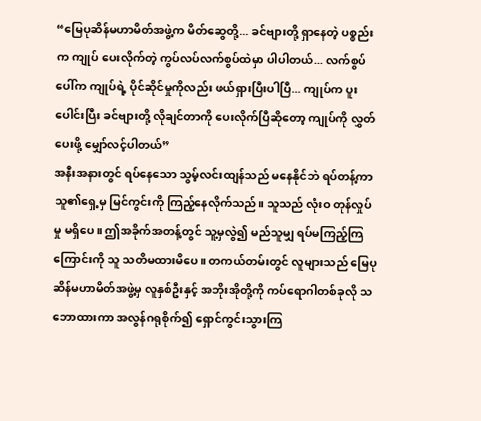“မြေပုဆိန်မဟာမိတ်အဖွဲ့က မိတ်ဆွေတို့... ခင်ဗျားတို့ ရှာနေတဲ့ ပစ္စည်းက ကျုပ် ပေးလိုက်တဲ့ ကွပ်လပ်လက်စွပ်ထဲမှာ ပါပါတယ်... လက်စွပ်ပေါ်က ကျုပ်ရဲ့ ပိုင်ဆိုင်မှုကိုလည်း ဖယ်ရှားပြီးပါပြီ... ကျုပ်က ပူးပေါင်းပြီး ခင်ဗျားတို့ လိုချင်တာကို ပေးလိုက်ပြီဆိုတော့ ကျုပ်ကို လွှတ်ပေးဖို့ မျှော်လင့်ပါတယ်”
အနီးအနားတွင် ရပ်နေသော သွမ့်လင်းထျန်သည် မနေနိုင်ဘဲ ရပ်တန့်ကာ သူ၏ရှေ့မှ မြင်ကွင်းကို ကြည့်နေလိုက်သည်။ သူသည် လုံးဝ တုန်လှုပ်မှု မရှိပေ။ ဤအခိုက်အတန့်တွင် သူ့မှလွဲ၍ မည်သူမျှ ရပ်မကြည့်ကြကြောင်းကို သူ သတိမထားမိပေ။ တကယ်တမ်းတွင် လူများသည် မြေပုဆိန်မဟာမိတ်အဖွဲ့မှ လူနှစ်ဦးနှင့် အဘိုးအိုတို့ကို ကပ်ရောဂါတစ်ခုလို သဘောထားကာ အလွန်ဂရုစိုက်၍ ရှောင်ကွင်းသွားကြ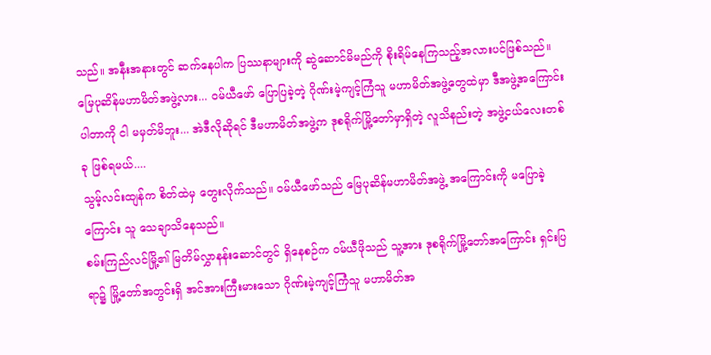သည်။ အနီးအနားတွင် ဆက်နေပါက ပြဿနာများကို ဆွဲဆောင်မိမည်ကို စိုးရိမ်နေကြသည့်အလားပင်ဖြစ်သည်။
မြေပုဆိန်မဟာမိတ်အဖွဲ့လား... ဝမ်ယီဖော် ပြောပြခဲ့တဲ့ ဂိုဏ်းမဲ့ကျင့်ကြံသူ မဟာမိတ်အဖွဲ့တွေထဲမှာ ဒီအဖွဲ့အကြောင်း ပါတာကို ငါ မမှတ်မိဘူး... အဲဒီလိုဆိုရင် ဒီမဟာမိတ်အဖွဲ့က ဒုစရိုက်မြို့တော်မှာရှိတဲ့ လူသိနည်းတဲ့ အဖွဲ့ငယ်လေးတစ်ခု ဖြစ်ရမယ်....
သွမ့်လင်းထျန်က စိတ်ထဲမှ တွေးလိုက်သည်။ ဝမ်ယီဖော်သည် မြေပုဆိန်မဟာမိတ်အဖွဲ့ အကြောင်းကို မပြောခဲ့ကြောင်း သူ သေချာသိနေသည်။
စမ်းကြည်လင်မြို့၏ မြတိမ်လွှာနန်းဆောင်တွင် ရှိနေစဉ်က ဝမ်ယီဖိုသည် သူ့အား ဒုစရိုက်မြို့တော်အကြောင်း ရှင်းပြရာ၌ မြို့တော်အတွင်းရှိ အင်အားကြီးမားသော ဂိုဏ်းမဲ့ကျင့်ကြံသူ မဟာမိတ်အ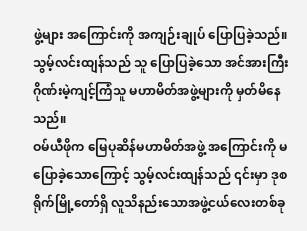ဖွဲ့များ အကြောင်းကို အကျဉ်းချုပ် ပြောပြခဲ့သည်။ သွမ့်လင်းထျန်သည် သူ ပြောပြခဲ့သော အင်အားကြီး ဂိုဏ်းမဲ့ကျင့်ကြံသူ မဟာမိတ်အဖွဲ့များကို မှတ်မိနေသည်။
ဝမ်ယီဖိုက မြေပုဆိန်မဟာမိတ်အဖွဲ့ အကြောင်းကို မပြောခဲ့သောကြောင့် သွမ့်လင်းထျန်သည် ၎င်းမှာ ဒုစရိုက်မြို့တော်ရှိ လူသိနည်းသောအဖွဲ့ငယ်လေးတစ်ခု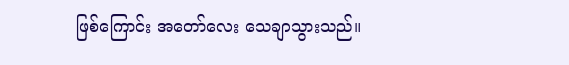ဖြစ်ကြောင်း အတော်လေး သေချာသွားသည်။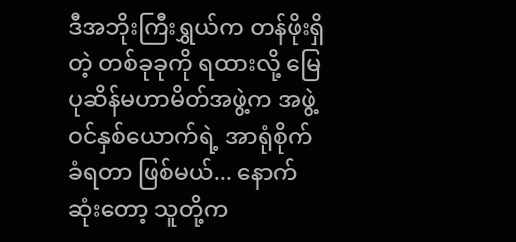ဒီအဘိုးကြီးရွှယ်က တန်ဖိုးရှိတဲ့ တစ်ခုခုကို ရထားလို့ မြေပုဆိန်မဟာမိတ်အဖွဲ့က အဖွဲ့ဝင်နှစ်ယောက်ရဲ့ အာရုံစိုက် ခံရတာ ဖြစ်မယ်... နောက်ဆုံးတော့ သူတို့က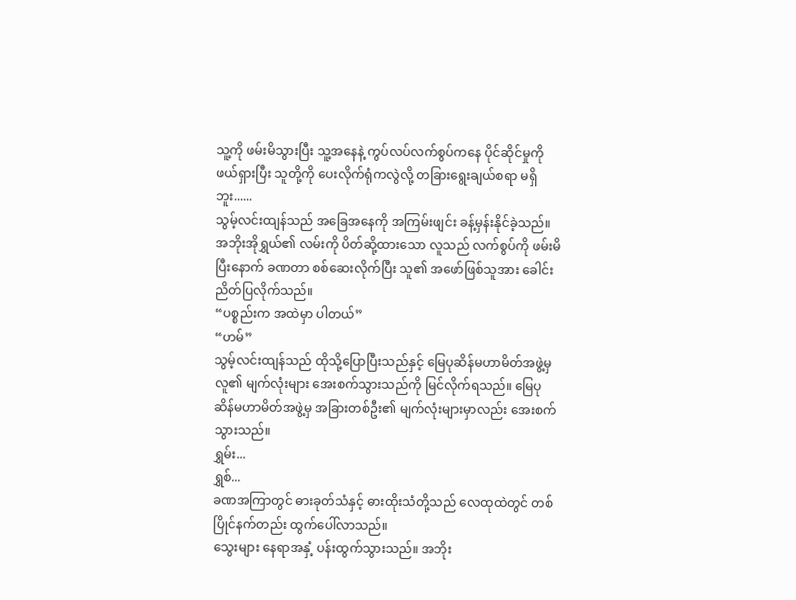သူ့ကို ဖမ်းမိသွားပြီး သူ့အနေနဲ့ ကွပ်လပ်လက်စွပ်ကနေ ပိုင်ဆိုင်မှုကို ဖယ်ရှားပြီး သူတို့ကို ပေးလိုက်ရုံကလွဲလို့ တခြားရွေးချယ်စရာ မရှိဘူး......
သွမ့်လင်းထျန်သည် အခြေအနေကို အကြမ်းဖျင်း ခန့်မှန်းနိုင်ခဲ့သည်။
အဘိုးအိုရွှယ်၏ လမ်းကို ပိတ်ဆို့ထားသော လူသည် လက်စွပ်ကို ဖမ်းမိပြီးနောက် ခဏတာ စစ်ဆေးလိုက်ပြီး သူ၏ အဖော်ဖြစ်သူအား ခေါင်းညိတ်ပြလိုက်သည်။
“ပစ္စည်းက အထဲမှာ ပါတယ်”
“ဟမ်”
သွမ့်လင်းထျန်သည် ထိုသို့ပြောပြီးသည်နှင့် မြေပုဆိန်မဟာမိတ်အဖွဲ့မှ လူ၏ မျက်လုံးများ အေးစက်သွားသည်ကို မြင်လိုက်ရသည်။ မြေပုဆိန်မဟာမိတ်အဖွဲ့မှ အခြားတစ်ဦး၏ မျက်လုံးများမှာလည်း အေးစက်သွားသည်။
ရွှမ်း...
ရွှစ်...
ခဏအကြာတွင် ဓားခုတ်သံနှင့် ဓားထိုးသံတို့သည် လေထုထဲတွင် တစ်ပြိုင်နက်တည်း ထွက်ပေါ်လာသည်။
သွေးများ နေရာအနှံ့ ပန်းထွက်သွားသည်။ အဘိုး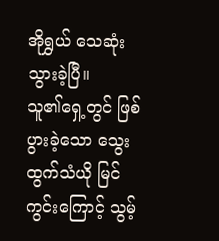အိုရွှယ် သေဆုံးသွားခဲ့ပြီ။
သူ၏ရှေ့တွင် ဖြစ်ပွားခဲ့သော သွေးထွက်သံယို မြင်ကွင်းကြောင့် သွမ့်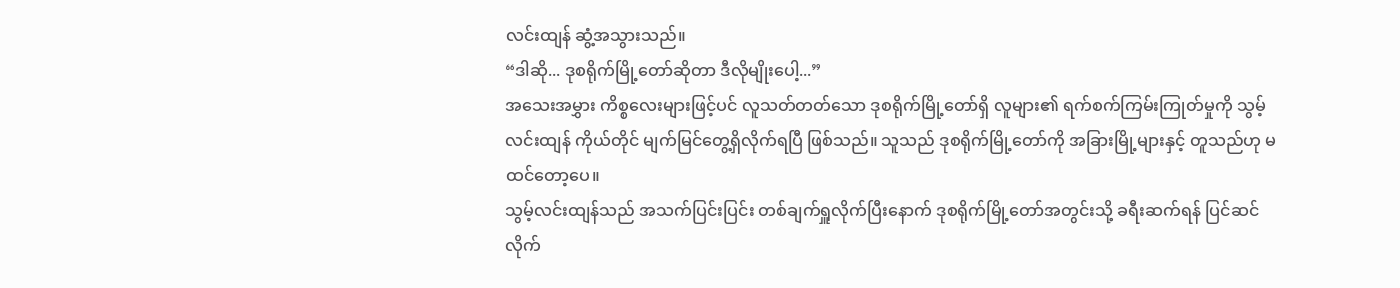လင်းထျန် ဆွံ့အသွားသည်။
“ဒါဆို... ဒုစရိုက်မြို့တော်ဆိုတာ ဒီလိုမျိုးပေါ့...”
အသေးအမွှား ကိစ္စလေးများဖြင့်ပင် လူသတ်တတ်သော ဒုစရိုက်မြို့တော်ရှိ လူများ၏ ရက်စက်ကြမ်းကြုတ်မှုကို သွမ့်လင်းထျန် ကိုယ်တိုင် မျက်မြင်တွေ့ရှိလိုက်ရပြီ ဖြစ်သည်။ သူသည် ဒုစရိုက်မြို့တော်ကို အခြားမြို့များနှင့် တူသည်ဟု မထင်တော့ပေ။
သွမ့်လင်းထျန်သည် အသက်ပြင်းပြင်း တစ်ချက်ရှူလိုက်ပြီးနောက် ဒုစရိုက်မြို့တော်အတွင်းသို့ ခရီးဆက်ရန် ပြင်ဆင်လိုက်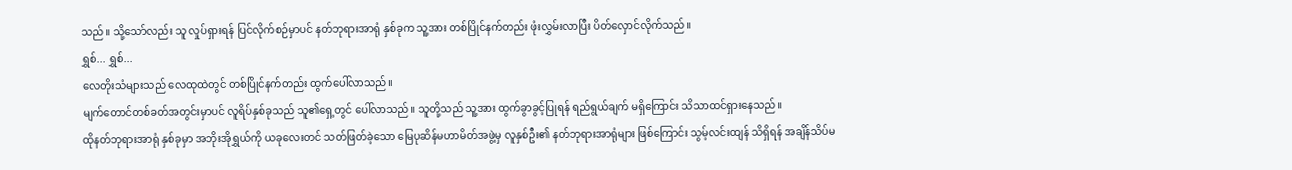သည်။ သို့သော်လည်း သူ လှုပ်ရှားရန် ပြင်လိုက်စဉ်မှာပင် နတ်ဘုရားအာရုံ နှစ်ခုက သူ့အား တစ်ပြိုင်နက်တည်း ဖုံးလွှမ်းလာပြီး ပိတ်လှောင်လိုက်သည်။
ရွှစ်... ရွှစ်...
လေတိုးသံများသည် လေထုထဲတွင် တစ်ပြိုင်နက်တည်း ထွက်ပေါ်လာသည်။
မျက်တောင်တစ်ခတ်အတွင်းမှာပင် လူရိပ်နှစ်ခုသည် သူ၏ရှေ့တွင် ပေါ်လာသည်။ သူတို့သည် သူ့အား ထွက်ခွာခွင့်ပြုရန် ရည်ရွယ်ချက် မရှိကြောင်း သိသာထင်ရှားနေသည်။
ထိုနတ်ဘုရားအာရုံ နှစ်ခုမှာ အဘိုးအိုရွှယ်ကို ယခုလေးတင် သတ်ဖြတ်ခဲ့သော မြေပုဆိန်မဟာမိတ်အဖွဲ့မှ လူနှစ်ဦး၏ နတ်ဘုရားအာရုံများ ဖြစ်ကြောင်း သွမ့်လင်းထျန် သိရှိရန် အချိန်သိပ်မ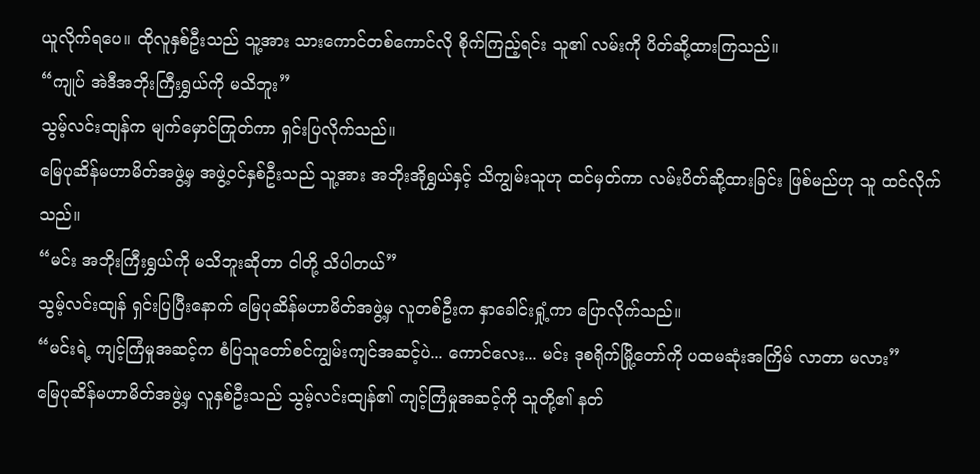ယူလိုက်ရပေ။ ထိုလူနှစ်ဦးသည် သူ့အား သားကောင်တစ်ကောင်လို စိုက်ကြည့်ရင်း သူ၏ လမ်းကို ပိတ်ဆို့ထားကြသည်။
“ကျုပ် အဲဒီအဘိုးကြီးရွှယ်ကို မသိဘူး”
သွမ့်လင်းထျန်က မျက်မှောင်ကြုတ်ကာ ရှင်းပြလိုက်သည်။
မြေပုဆိန်မဟာမိတ်အဖွဲ့မှ အဖွဲ့ဝင်နှစ်ဦးသည် သူ့အား အဘိုးအိုရွှယ်နှင့် သိကျွမ်းသူဟု ထင်မှတ်ကာ လမ်းပိတ်ဆို့ထားခြင်း ဖြစ်မည်ဟု သူ ထင်လိုက်သည်။
“မင်း အဘိုးကြီးရွှယ်ကို မသိဘူးဆိုတာ ငါတို့ သိပါတယ်”
သွမ့်လင်းထျန် ရှင်းပြပြီးနောက် မြေပုဆိန်မဟာမိတ်အဖွဲ့မှ လူတစ်ဦးက နှာခေါင်းရှုံ့ကာ ပြောလိုက်သည်။
“မင်းရဲ့ ကျင့်ကြံမှုအဆင့်က စံပြသူတော်စင်ကျွမ်းကျင်အဆင့်ပဲ... ကောင်လေး... မင်း ဒုစရိုက်မြို့တော်ကို ပထမဆုံးအကြိမ် လာတာ မလား”
မြေပုဆိန်မဟာမိတ်အဖွဲ့မှ လူနှစ်ဦးသည် သွမ့်လင်းထျန်၏ ကျင့်ကြံမှုအဆင့်ကို သူတို့၏ နတ်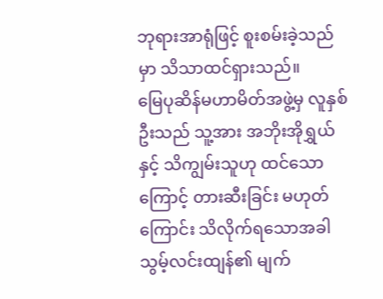ဘုရားအာရုံဖြင့် စူးစမ်းခဲ့သည်မှာ သိသာထင်ရှားသည်။
မြေပုဆိန်မဟာမိတ်အဖွဲ့မှ လူနှစ်ဦးသည် သူ့အား အဘိုးအိုရွှယ်နှင့် သိကျွမ်းသူဟု ထင်သောကြောင့် တားဆီးခြင်း မဟုတ်ကြောင်း သိလိုက်ရသောအခါ သွမ့်လင်းထျန်၏ မျက်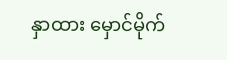နှာထား မှောင်မိုက်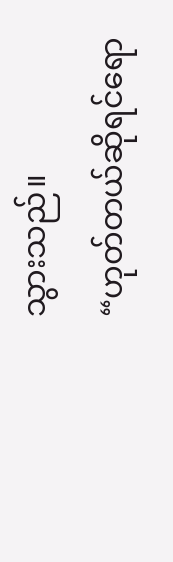သွားသည်။
“ဟုတ်တယ်ဆိုရင်ရော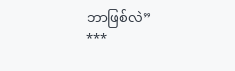ဘာဖြစ်လဲ”
***